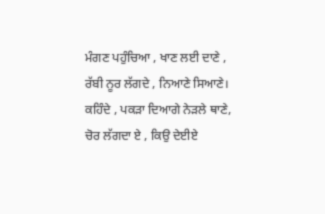ਮੰਗਣ ਪਹੁੰਚਿਆ , ਖਾਣ ਲਈ ਦਾਣੇ ,
ਰੱਬੀ ਨੂਰ ਲੱਗਦੇ , ਨਿਆਣੇ ਸਿਆਣੇ।
ਕਹਿੰਦੇ , ਪਕੜਾ ਦਿਆਗੇ ਨੇੜਲੇ ਥਾਣੇ,
ਚੋਰ ਲੱਗਦਾ ਏ , ਕਿਉ ਦੇਈਏ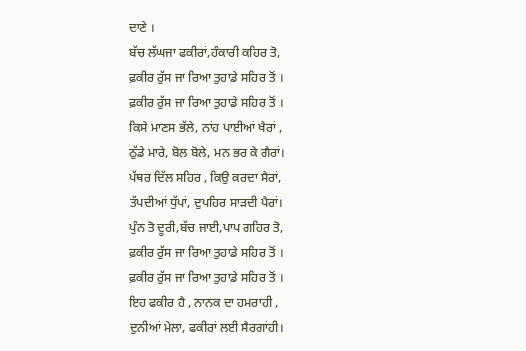ਦਾਣੇ ।
ਬੱਚ ਲੱਘਜਾ ਫਕੀਰਾਂ,ਹੰਕਾਰੀ ਕਹਿਰ ਤੋ,
ਫ਼ਕੀਰ ਰੁੱਸ ਜਾ ਰਿਆ ਤੁਹਾਡੇ ਸਹਿਰ ਤੋਂ ।
ਫ਼ਕੀਰ ਰੁੱਸ ਜਾ ਰਿਆ ਤੁਹਾਡੇ ਸਹਿਰ ਤੋਂ ।
ਕਿਸੇ ਮਾਣਸ ਭੱਲੇ, ਨਾਂਹ ਪਾਈਆਂ ਖੈਰਾਂ ,
ਠੁੱਡੇ ਮਾਰੇ, ਬੋਲ ਬੋਲੇ, ਮਨ ਭਰ ਕੇ ਗੈਰਾਂ।
ਪੱਥਰ ਦਿੱਲ ਸਹਿਰ , ਕਿਉ ਕਰਦਾ ਸੈਰਾਂ,
ਤੱਪਦੀਆਂ ਧੁੱਪਾਂ, ਦੁਪਹਿਰ ਸਾੜਦੀ ਪੈਰਾਂ।
ਪੁੰਨ ਤੋ ਦੂਰੀ,ਬੱਚ ਜਾਈ,ਪਾਪ ਗਹਿਰ ਤੋ,
ਫ਼ਕੀਰ ਰੁੱਸ ਜਾ ਰਿਆ ਤੁਹਾਡੇ ਸਹਿਰ ਤੋਂ ।
ਫ਼ਕੀਰ ਰੁੱਸ ਜਾ ਰਿਆ ਤੁਹਾਡੇ ਸਹਿਰ ਤੋਂ ।
ਇਹ ਫਕੀਰ ਹੈ , ਨਾਨਕ ਦਾ ਹਮਰਾਹੀ ,
ਦੁਨੀਆਂ ਮੇਲਾ, ਫਕੀਰਾਂ ਲਈ ਸੈਰਗਾਂਹੀ।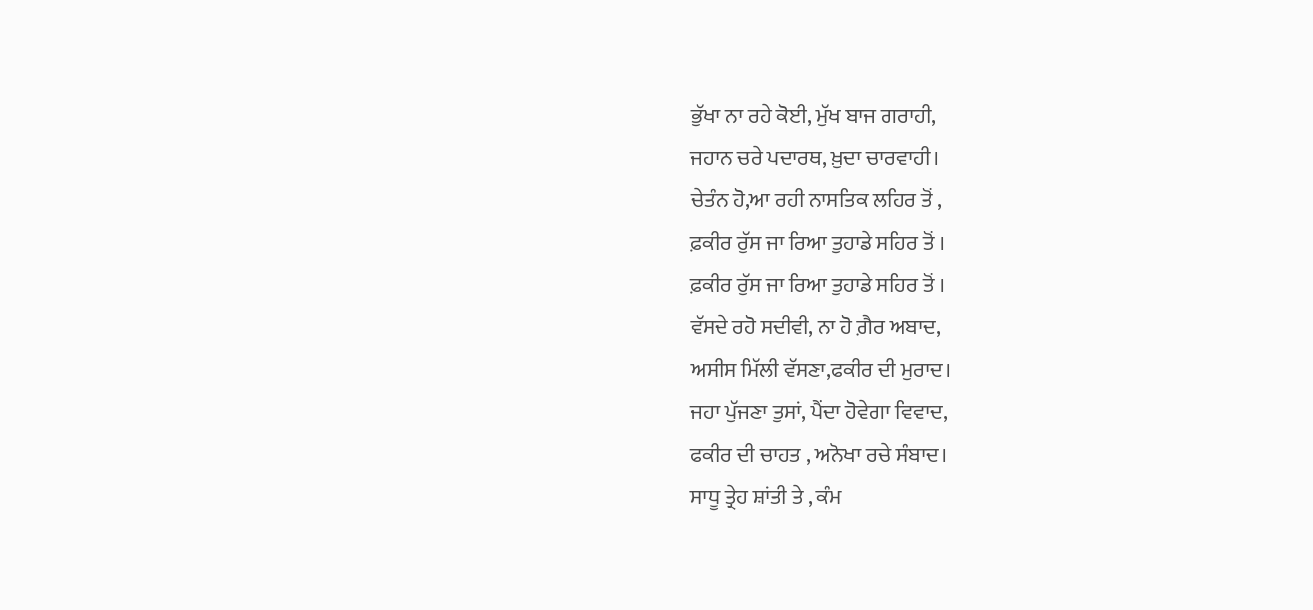ਭੁੱਖਾ ਨਾ ਰਹੇ ਕੋਈ, ਮੁੱਖ ਬਾਜ ਗਰਾਹੀ,
ਜਹਾਨ ਚਰੇ ਪਦਾਰਥ, ਖ਼ੁਦਾ ਚਾਰਵਾਹੀ।
ਚੇਤੰਨ ਹੋ,ਆ ਰਹੀ ਨਾਸਤਿਕ ਲਹਿਰ ਤੋਂ ,
ਫ਼ਕੀਰ ਰੁੱਸ ਜਾ ਰਿਆ ਤੁਹਾਡੇ ਸਹਿਰ ਤੋਂ ।
ਫ਼ਕੀਰ ਰੁੱਸ ਜਾ ਰਿਆ ਤੁਹਾਡੇ ਸਹਿਰ ਤੋਂ ।
ਵੱਸਦੇ ਰਹੋ ਸਦੀਵੀ, ਨਾ ਹੋ ਗ਼ੈਰ ਅਬਾਦ,
ਅਸੀਸ ਮਿੱਲੀ ਵੱਸਣਾ,ਫਕੀਰ ਦੀ ਮੁਰਾਦ।
ਜਹਾ ਪੁੱਜਣਾ ਤੁਸਾਂ, ਪੈਂਦਾ ਹੋਵੇਗਾ ਵਿਵਾਦ,
ਫਕੀਰ ਦੀ ਚਾਹਤ , ਅਨੋਖਾ ਰਚੇ ਸੰਬਾਦ।
ਸਾਧੂ ਤ੍ਰੇਹ ਸ਼ਾਂਤੀ ਤੇ , ਕੰਮ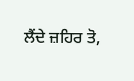ਲੈਂਦੇ ਜ਼ਹਿਰ ਤੋ,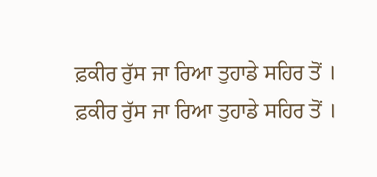ਫ਼ਕੀਰ ਰੁੱਸ ਜਾ ਰਿਆ ਤੁਹਾਡੇ ਸਹਿਰ ਤੋਂ ।
ਫ਼ਕੀਰ ਰੁੱਸ ਜਾ ਰਿਆ ਤੁਹਾਡੇ ਸਹਿਰ ਤੋਂ ।